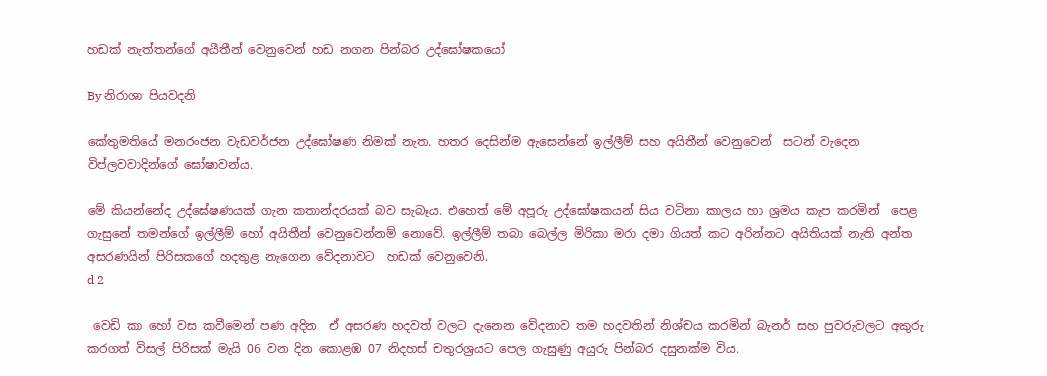හඩක් නැත්තන්ගේ අයීතීන් වෙනුවෙන් හඩ නගන පින්බර උද්ඝෝෂකයෝ

By නිරාශා පියවදනි

කේතුමතියේ මනරංජන වැඩවර්ජන උද්ඝෝෂණ නිමක් නැත. හතර දෙසින්ම ඇසෙන්නේ ඉල්ලීම් සහ අයිතීන් වෙනුවෙන්  සටන් වැදෙන විප්ලවවාදින්ගේ ඝෝෂාවන්ය.

මේ කියන්නේද උද්ඝේෂණයක් ගැන කතාන්දරයක් බව සැබෑය. එහෙත් මේ අපූරු උද්ඝෝෂකයන් සිය වටිනා කාලය හා ශ්‍රමය කැප කරමින්  පෙළ ගැසුනේ තමන්ගේ ඉල්ලීම් හෝ අයිතීන් වෙනුවෙන්නම් නොවේ. ඉල්ලීම් තබා බෙල්ල මිරිකා මරා දමා ගියත් කට අරින්නට අයිතියක් නැති අන්ත අසරණයින් පිරිසකගේ හදතුළ නැගෙන වේදනාවට  හඩක් වෙනුවෙනි.
d 2

 වෙඩි කා හෝ වස කවීමෙන් පණ අදින  ඒ අසරණ හදවත් වලට දැනෙන වේදනාව තම හදවතින් නිශ්චය කරමින් බැනර් සහ පුවරුවලට අකුරු කරගත් විසල් පිරිසක් මැයි 06 වන දින කොළඹ 07 නිදහස් චතුරශ්‍රයට පෙල ගැසුණු අයුරු පින්බර දසුනක්ම විය.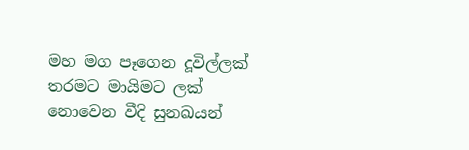මහ මග පෑගෙන දූවිල්ලක් තරමට මායිමට ලක් නොවෙන වීදි සුනඛයන්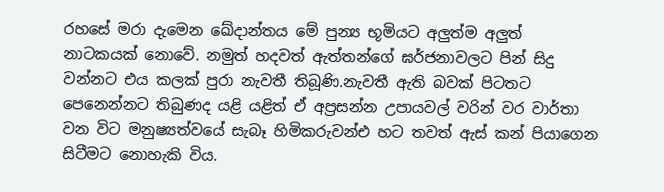රහසේ මරා දැමෙන ඛේදාන්තය මේ පුන්‍ය භූමියට අලුත්ම අලුත් නාටකයක් නොවේ. නමුත් හදවත් ඇත්තන්ගේ ඝර්ජනාවලට පින් සිදු වන්නට එය කලක් පුරා නැවතී තිබූණි.නැවතී ඇති බවක් පිටතට පෙනෙන්නට තිබුණද යළි යළිත් ඒ අප්‍රසන්න උපායවල් වරින් වර වාර්තා වන විට මනුෂ්‍යත්වයේ සැබෑ හිමිකරුවන්එ හට තවත් ඇස් කන් පියාගෙන සිටීමට නොහැකි විය.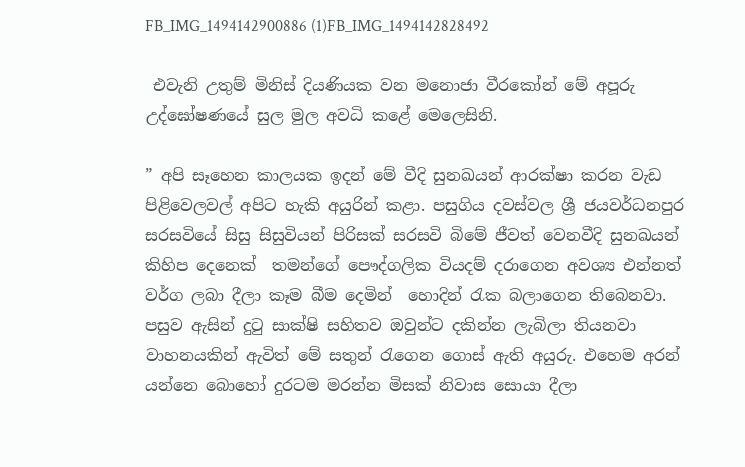FB_IMG_1494142900886 (1)FB_IMG_1494142828492

 එවැනි උතුම් මිනිස් දියණියක වන මනොජා වීරකෝන් මේ අපූරු උද්ඝෝෂණයේ සුල මුල අවධි කළේ මෙලෙසිනි.

” අපි සෑහෙන කාලයක ඉදන් මේ වීදි සුනඛයන් ආරක්ෂා කරන වැඩ පිළිවෙලවල් අපිට හැකි අයුරින් කළා. පසුගිය දවස්වල ශ්‍රී ජයවර්ධනපුර සරසවියේ සිසු සිසුවියන් පිරිසක් සරසවි බිමේ ජීවත් වෙනවීදි සුනඛයන් කිහිප දෙනෙක්  තමන්ගේ පෞද්ගලික වියදම් දරාගෙන අවශ්‍ය එන්නත් වර්ග ලබා දීලා කෑම බීම දෙමින්  හොදින් රැක බලාගෙන තිබෙනවා. පසුව ඇසින් දුටු සාක්ෂි සහිතව ඔවුන්ට දකින්න ලැබිලා තියනවා වාහනයකින් ඇවිත් මේ සතුන් රැගෙන ගොස් ඇති අයුරු. එහෙම අරන් යන්නෙ බොහෝ දුරටම මරන්න මිසක් නිවාස සොයා දීලා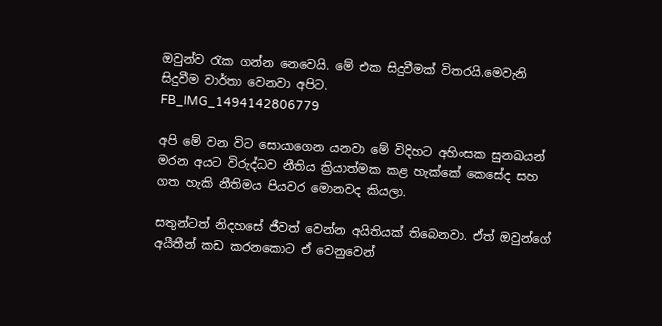ඔවුන්ව රැක ගන්න නෙවෙයි. මේ එක සිදුවීමක් විතරයි.මෙවැනි සිදුවීම වාර්තා වෙනවා අපිට.
FB_IMG_1494142806779

අපි මේ වන විට සොයාගෙන යනවා මේ විදිහට අහිංසක සුනඛයන් මරන අයට විරුද්ධව නීතිය ක්‍රියාත්මක කළ හැක්කේ කෙසේද සහ ගත හැකි නීතිමය පියවර මොනවද කියලා.

සතුන්ටත් නිදහසේ ජීවත් වෙන්න අයිතියක් තිබෙනවා. ඒත් ඔවුන්ගේ අයීතීන් කඩ කරනකොට ඒ වෙනුවෙන්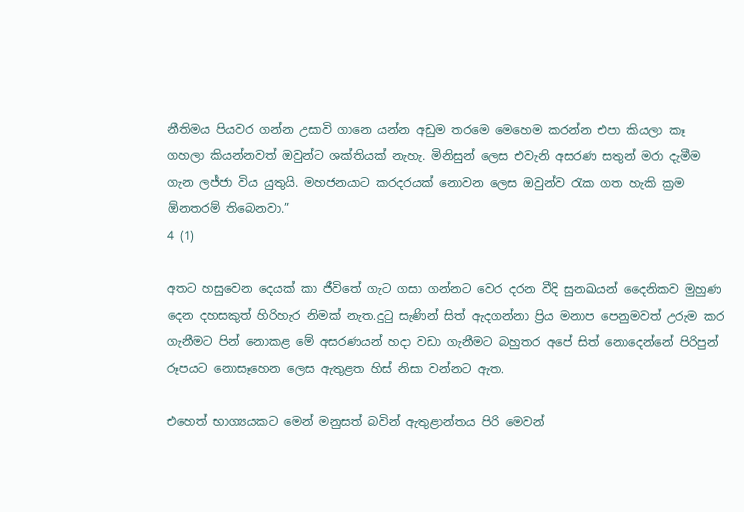නීතිමය පියවර ගන්න උසාවි ගානෙ යන්න අඩුම තරමෙ මෙහෙම කරන්න එපා කියලා කෑ ගහලා කියන්නවත් ඔවුන්ට ශක්තියක් නැහැ. මිනිසුන් ලෙස එවැනි අසරණ සතුන් මරා දැමීම ගැන ලජ්ජා විය යුතුයි. මහජනයාට කරදරයක් නොවන ලෙස ඔවුන්ව රැක ගත හැකි ක්‍රම ඕනතරම් තිබෙනවා.”
4 (1)

අතට හසුවෙන දෙයක් කා ජීවිතේ ගැට ගසා ගන්නට වෙර දරන වීදි සුනඛයන් දෛනිකව මුහුණ දෙන දහසකුත් හිරිහැර නිමක් නැත.දුටු සැණින් සිත් ඇදගන්නා ප්‍රිය මනාප පෙනුමවත් උරුම කර ගැනීමට පින් නොකළ මේ අසරණයන් හදා වඩා ගැනීමට බහුතර අපේ සිත් නොදෙන්නේ පිරිපුන් රූපයට නොසෑහෙන ලෙස ඇතුළත හිස් නිසා වන්නට ඇත.

එහෙත් භාග්‍යයකට මෙන් මනුසත් බවින් ඇතුළාන්තය පිරි මෙවන්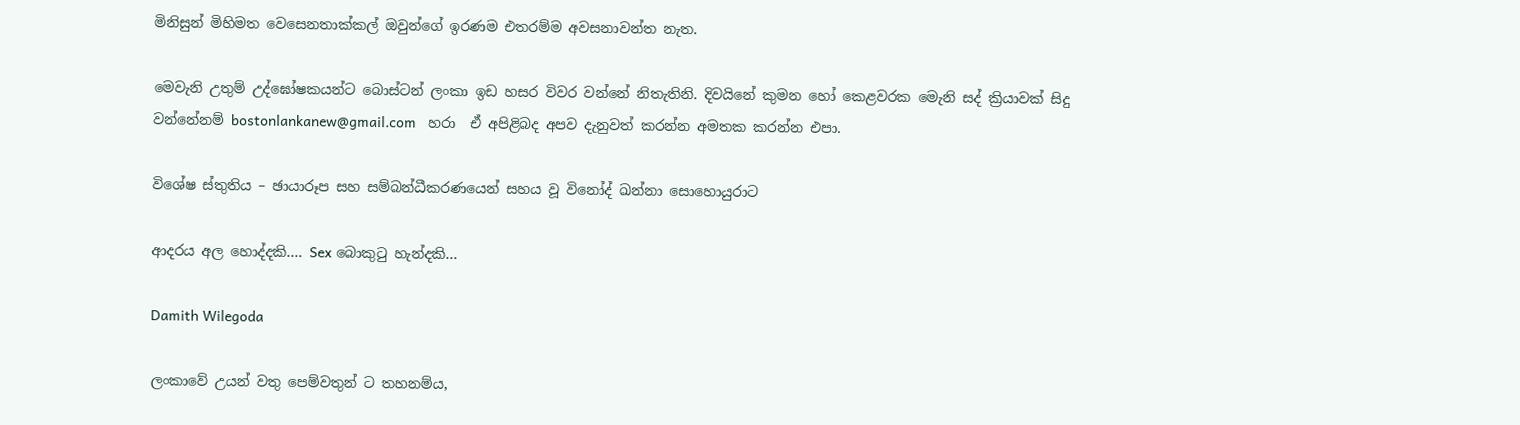මිනිසුන් මිහිමත වෙසෙනතාක්කල් ඔවුන්ගේ ඉරණම එතරම්ම අවසනාවන්ත නැත.

මෙවැනි උතුම් උද්ඝෝෂකයන්ට බොස්ටන් ලංකා ඉඩ හසර විවර වන්නේ නිතැතිනි. දිවයිනේ කුමන හෝ කෙළවරක මෙැනි සද් ක්‍රියාවක් සිදු වන්නේනම් bostonlankanew@gmail.com   හරා  ඒ අපිළිබද අපව දැනුවත් කරන්න අමතක කරන්න එපා.

විශේෂ ස්තුතිය – ඡායාරූප සහ සම්බන්ධීකරණයෙන් සහය වූ විනෝද් ඛන්නා සොහොයුරාට

ආදරය අල හොද්දකි…. Sex බොකුටු හැන්දකි…

Damith Wilegoda

ලංකාවේ උයන් වතු පෙම්වතුන් ට තහනම්ය,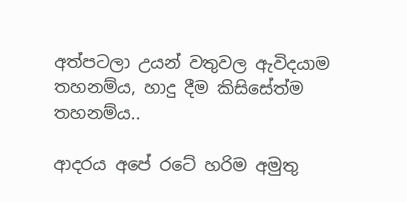අත්පටලා උයන් වතුවල ඇවිදයාම තහනම්ය, හාදු දීම කිසිසේත්ම තහනම්ය..

ආදරය අපේ රටේ හරිම අමුතු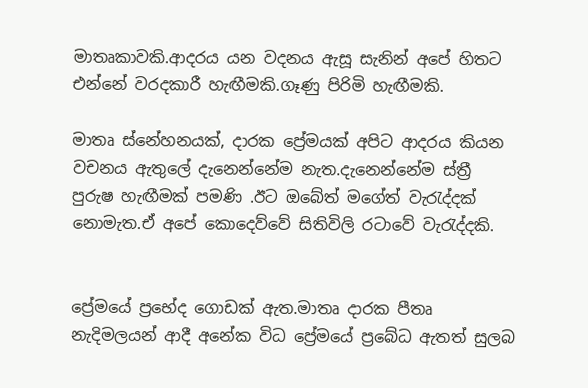මාතෘකාවකි.ආදරය යන වදනය ඇසූ සැනින් අපේ හිතට එන්නේ වරදකාරී හැඟීමකි.ගෑණු පිරිමි හැඟීමකි.

මාතෘ ස්නේහනයක්, දාරක ප්‍රේමයක් අපිට ආදරය කියන වචනය ඇතුලේ දැනෙන්නේම නැත.දැනෙන්නේම ස්ත්‍රී පුරුෂ හැඟීමක් පමණි .ඊට ඔබේත් මගේත් වැරැද්දක් නොමැත.ඒ අපේ කොදෙව්වේ සිතිවිලි රටාවේ වැරැද්දකි.


ප්‍රේමයේ ප්‍රභේද ගොඩක් ඇත.මාතෘ දාරක පීතෘ නැදිමලයන් ආදී අනේක විධ ප්‍රේමයේ ප්‍රබේධ ඇතත් සුලබ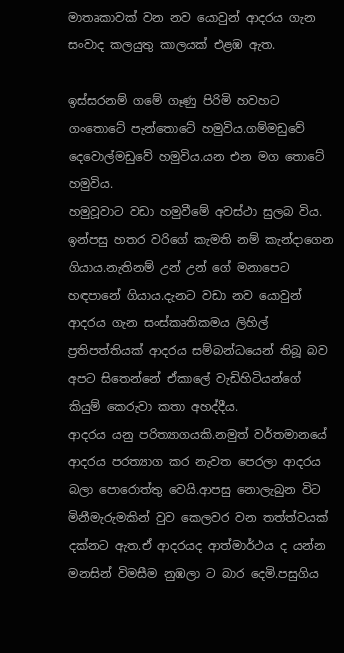මාතෘකාවක් වන නව යොවුන් ආදරය ගැන සංවාද කලයුතු කාලයක් එළඹ ඇත.

ඉස්සරනම් ගමේ ගෑණු පිරිමි හවහට ගංතොටේ පැන්තොටේ හමුවිය.ගම්මඩුවේ දෙවොල්මඩුවේ හමුවිය.යන එන මග තොටේ හමුවිය.
හමුවූවාට වඩා හමුවීමේ අවස්ථා සුලබ විය. ඉන්පසු හතර වරිගේ කැමති නම් කැන්දාගෙන ගියාය.නැතිනම් උන් උන් ගේ මනාපෙට හඳපානේ ගියාය.දැනට වඩා නව යොවුන් ආදරය ගැන සංස්කෘතිකමය ලිහිල් ප්‍රතිපත්තියක් ආදරය සම්බන්ධයෙන් තිබූ බව අපට සිතෙන්නේ ඒකාලේ වැඩිහිටියන්ගේ කියුම් කෙරුවා කතා අහද්දීය.
ආදරය යනු පරිත්‍යාගයකි.නමුත් වර්තමානයේ ආදරය පරත්‍යාග කර නැවත පෙරලා ආදරය බලා පොරොත්තු වෙයි.ආපසු නොලැබුන විට මිනීමැරුමකින් වුව කෙලවර වන තත්ත්වයක් දක්නට ඇත.ඒ ආදරයද ආත්මාර්ථය ද යන්න මනසින් විමසීම නුඹලා ට බාර දෙමි.පසුගිය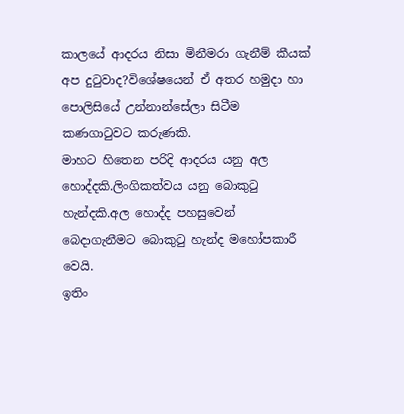කාලයේ ආදරය නිසා මිනීමරා ගැනීම් කීයක් අප දුටුවාද?විශේෂයෙන් ඒ අතර හමුදා හා පොලිසියේ උන්නාන්සේලා සිටීම කණගාටුවට කරුණකි.
මාහට හිතෙන පරිදි ආදරය යනු අල හොද්දකි.ලිංගිකත්වය යනු බොකුටු හැන්දකි.අල හොද්ද පහසුවෙන් බෙදාගැනීමට බොකුටු හැන්ද මහෝපකාරී වෙයි.
ඉතිං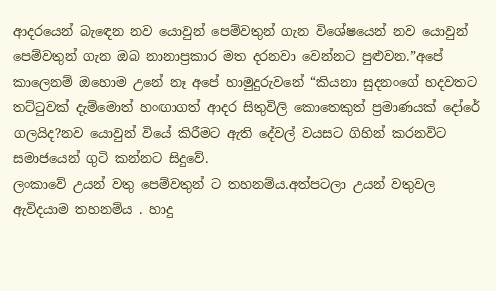ආදරයෙන් බැඳෙන නව යොවුන් පෙම්වතුන් ගැන විශේෂයෙන් නව යොවුන් පෙම්වතුන් ගැන ඔබ නානාප්‍රකාර මත දරනවා වෙන්නට පුළුවන.”අපේ කාලෙනම් ඔහොම උනේ නෑ අපේ හාමුදුරුවනේ “කියනා සුදනංගේ හදවතට තට්ටුවක් දැම්මොත් හංඟාගත් ආදර සිතුවිලි කොතෙකුත් ප්‍රමාණයක් දෝරේ ගලයිද?නව යොවුන් වියේ කිරීමට ඇති දේවල් වයසට ගිහින් කරනවිට සමාජයෙන් ගුටි කන්නට සිදුවේ.
ලංකාවේ උයන් වතු පෙම්වතුන් ට තහනම්ය.අත්පටලා උයන් වතුවල ඇවිදයාම තහනම්ය . හාදු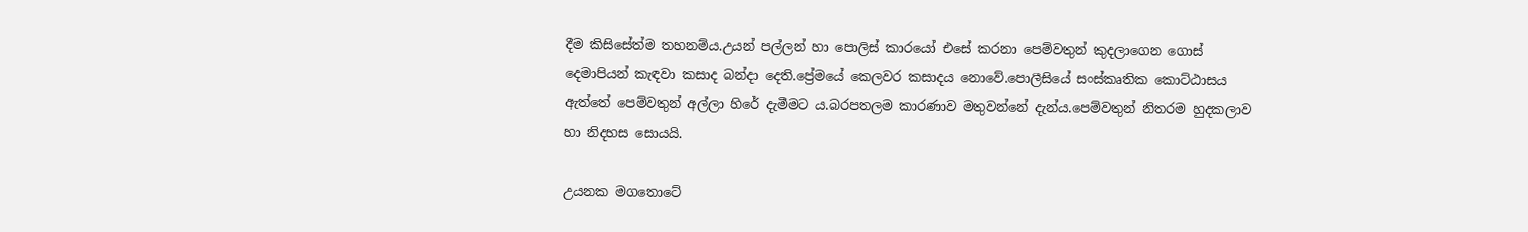දීම කිසිසේත්ම තහනම්ය.උයන් පල්ලන් හා පොලිස් කාරයෝ එසේ කරනා පෙම්වතුන් කුදලාගෙන ගොස් දෙමාපියන් කැඳවා කසාද බන්දා දෙති.ප්‍රේමයේ කෙලවර කසාදය නොවේ.පොලීසියේ සංස්කෘතික කොට්ඨාසය ඇත්තේ පෙම්වතුන් අල්ලා හිරේ දැමීමට ය.බරපතලම කාරණාව මතුවන්නේ දැන්ය.පෙම්වතුන් නිතරම හුදකලාව හා නිදහස සොයයි.

උයනක මගතොටේ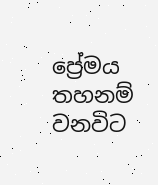ප්‍රේමය තහනම් වනවිට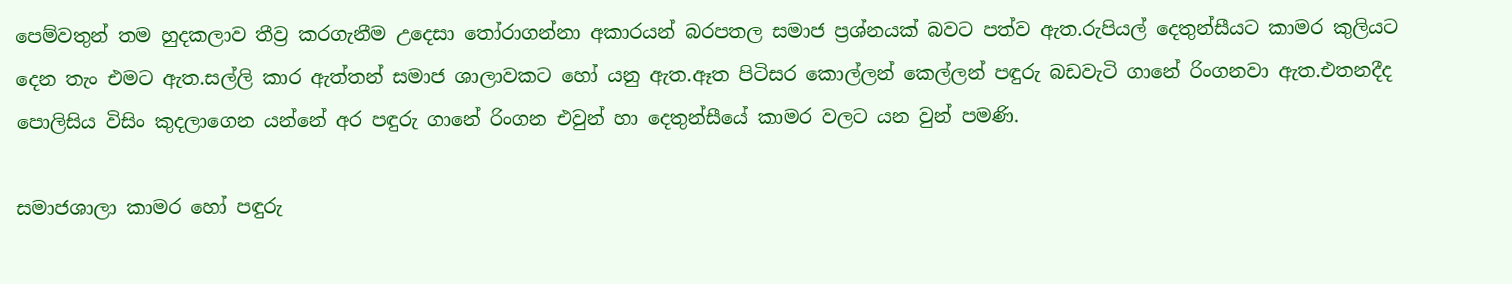පෙම්වතුන් තම හුදකලාව තීව්‍ර කරගැනීම උදෙසා තෝරාගන්නා අකාරයන් බරපතල සමාජ ප්‍රශ්නයක් බවට පත්ව ඇත.රුපියල් දෙතුන්සීයට කාමර කුලියට දෙන තැං එමට ඇත.සල්ලි කාර ඇත්තන් සමාජ ශාලාවකට හෝ යනු ඇත.ඈත පිටිසර කොල්ලන් කෙල්ලන් පඳුරු බඩවැටි ගානේ රිංගනවා ඇත.එතනදීද පොලිසිය විසිං කුදලාගෙන යන්නේ අර පඳුරු ගානේ රිංගන එවුන් හා දෙතුන්සීයේ කාමර වලට යන වුන් පමණි.

සමාජශාලා කාමර හෝ පඳුරු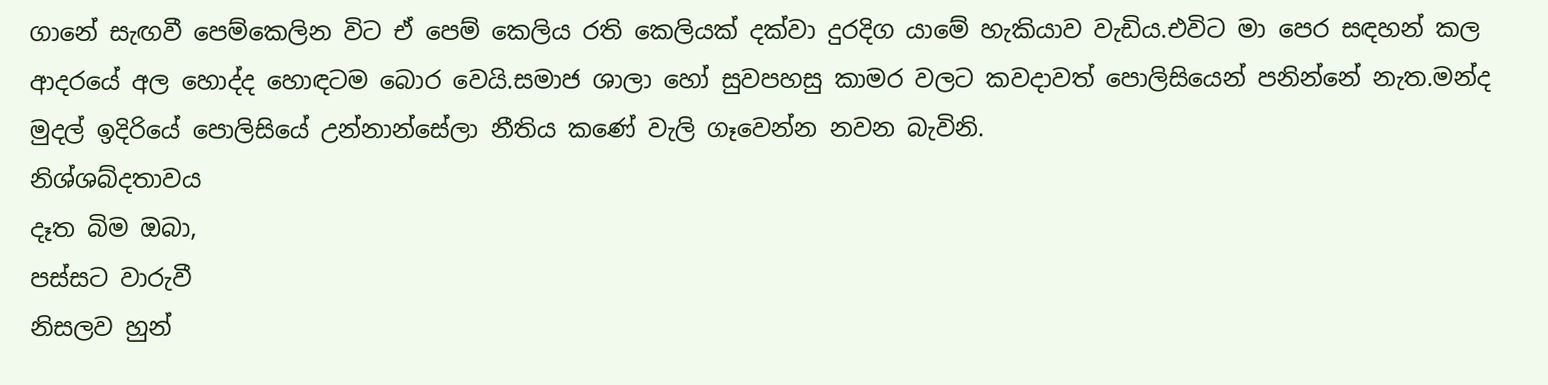ගානේ සැඟවී පෙම්කෙලින විට ඒ පෙම් කෙලිය රති කෙලියක් දක්වා දුරදිග යාමේ හැකියාව වැඩිය.එවිට මා පෙර සඳහන් කල ආදරයේ අල හොද්ද හොඳටම බොර වෙයි.සමාජ ශාලා හෝ සුවපහසු කාමර වලට කවදාවත් පොලිසියෙන් පනින්නේ නැත.මන්ද මුදල් ඉදිරියේ පොලිසියේ උන්නාන්සේලා නීතිය කණේ වැලි ගෑවෙන්න නවන බැවිනි.
නිශ්ශබ්දතාවය
දෑත බිම ඔබා,
පස්සට වාරුවී
නිසලව හුන්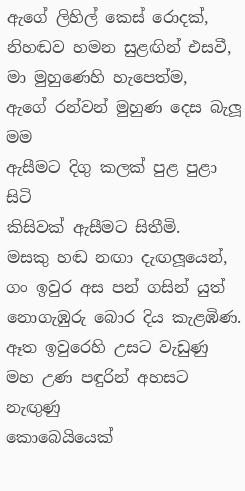ඇගේ ලිහිල් කෙස් රොදක්,
නිහඬව හමන සුළඟින් එසවී,
මා මුහුණෙහි හැපෙත්ම,
ඇගේ රන්වන් මුහුණ දෙස බැලූ මම
ඇසීමට දිගු කලක් පුළ පුළා සිටි
කිසිවක් ඇසීමට සිතීමි.
මසකු හඬ නඟා දැඟලූයෙන්,
ගං ඉවුර අස පන් ගසින් යුත්
නොගැඹුරු බොර දිය කැළඹිණ.
ඈත ඉවුරෙහි උසට වැඩුණු
මහ උණ පඳුරින් අහසට නැඟුණු
කොබෙයියෙක්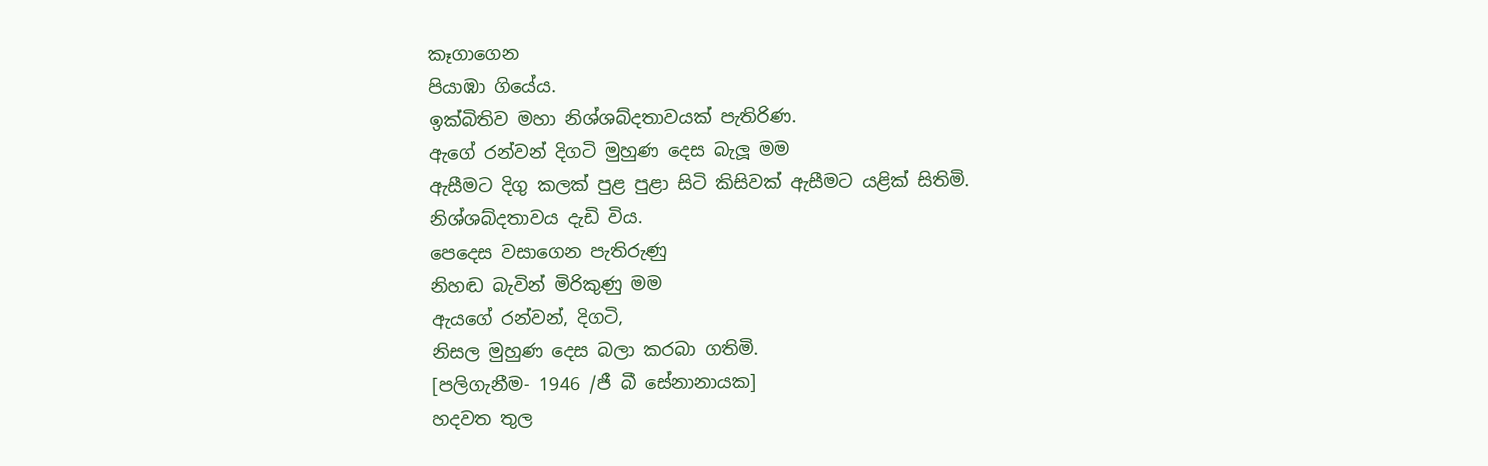කෑගාගෙන
පියාඹා ගියේය.
ඉක්බිතිව මහා නිශ්ශබ්දතාවයක් පැතිරිණ.
ඇගේ රන්වන් දිගටි මුහුණ දෙස බැලූ මම
ඇසීමට දිගු කලක් පුළ පුළා සිටි කිසිවක් ඇසීමට යළික් සිතිමි. නිශ්ශබ්දතාවය දැඩි විය.
පෙදෙස වසාගෙන පැතිරුණු
නිහඬ බැවින් මිරිකුණු මම
ඇයගේ රන්වන්, දිගටි,
නිසල මුහුණ දෙස බලා කරබා ගතිමි.
[පලිගැනීම- 1946 /ජී බී සේනානායක]
හදවත තුල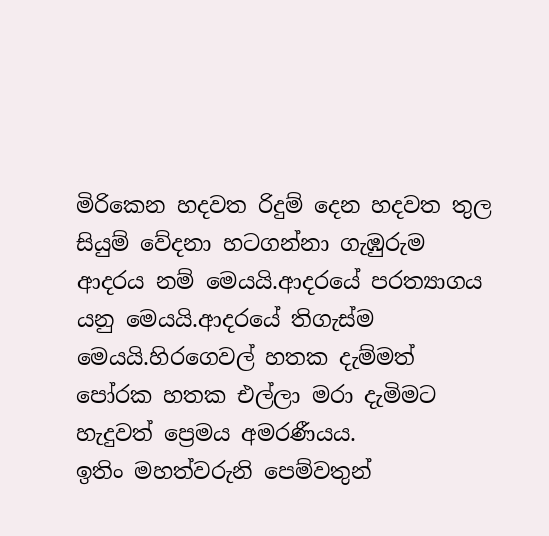මිරිකෙන හදවත රිදුම් දෙන හදවත තුල සියුම් වේදනා හටගන්නා ගැඹුරුම ආදරය නම් මෙයයි.ආදරයේ පරත්‍යාගය යනු මෙයයි.ආදරයේ තිගැස්ම මෙයයි.හිරගෙවල් හතක දැම්මත් පෝරක හතක එල්ලා මරා දැමිමට හැදුවත් ප්‍රෙමය අමරණීයය.
ඉතිං මහත්වරුනි පෙම්වතුන්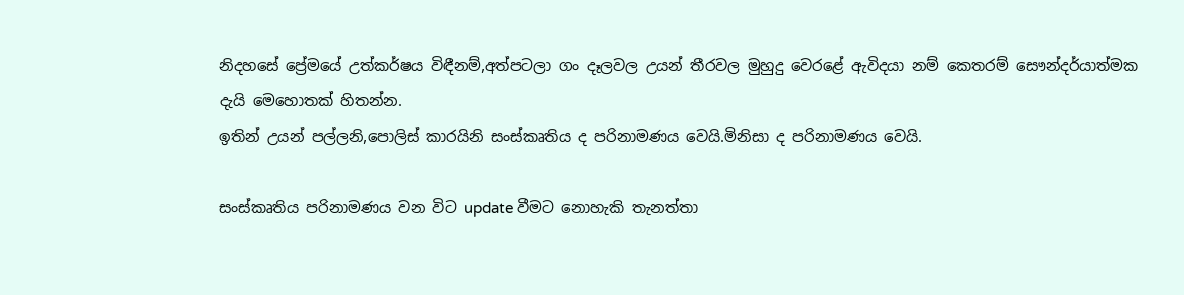නිදහසේ ප්‍රේමයේ උත්කර්ෂය විඳීනම්,අත්පටලා ගං දෑලවල උයන් තීරවල මුහුදු වෙරළේ ඇවිදයා නම් කෙතරම් සෞන්දර්යාත්මක දැයි මෙහොතක් හිතන්න.
ඉතින් උයන් පල්ලනි,පොලිස් කාරයිනි සංස්කෘතිය ද පරිනාමණය වෙයි.මිනිසා ද පරිනාමණය වෙයි.

සංස්කෘතිය පරිනාමණය වන විට update වීමට නොහැකි තැනත්තා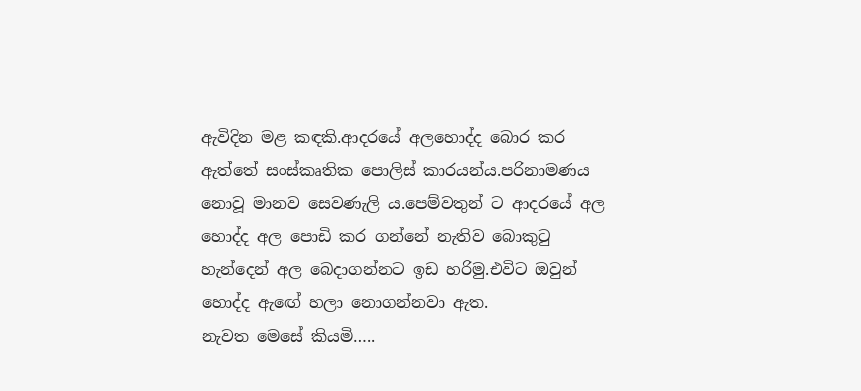ඇවිදින මළ කඳකි.ආදරයේ අලහොද්ද බොර කර ඇත්තේ සංස්කෘතික පොලිස් කාරයන්ය.පරිනාමණය නොවූ මානව සෙවණැලි ය.පෙම්වතුන් ට ආදරයේ අල හොද්ද අල පොඩි කර ගන්නේ නැතිව බොකුටු හැන්දෙන් අල බෙදාගන්නට ඉඩ හරිමු.එවිට ඔවුන් හොද්ද ඇඟේ හලා නොගන්නවා ඇත.
නැවත මෙසේ කියමි…..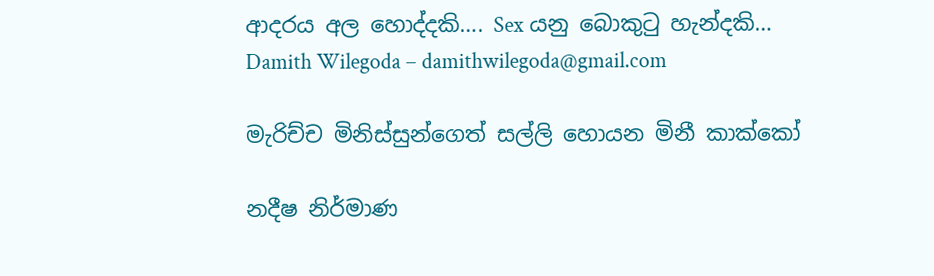ආදරය අල හොද්දකි…. Sex යනු බොකුටු හැන්දකි…
Damith Wilegoda – damithwilegoda@gmail.com

මැරිච්ච මිනිස්සුන්ගෙත් සල්ලි හොයන මිනී කාක්කෝ

නදීෂ නිර්මාණ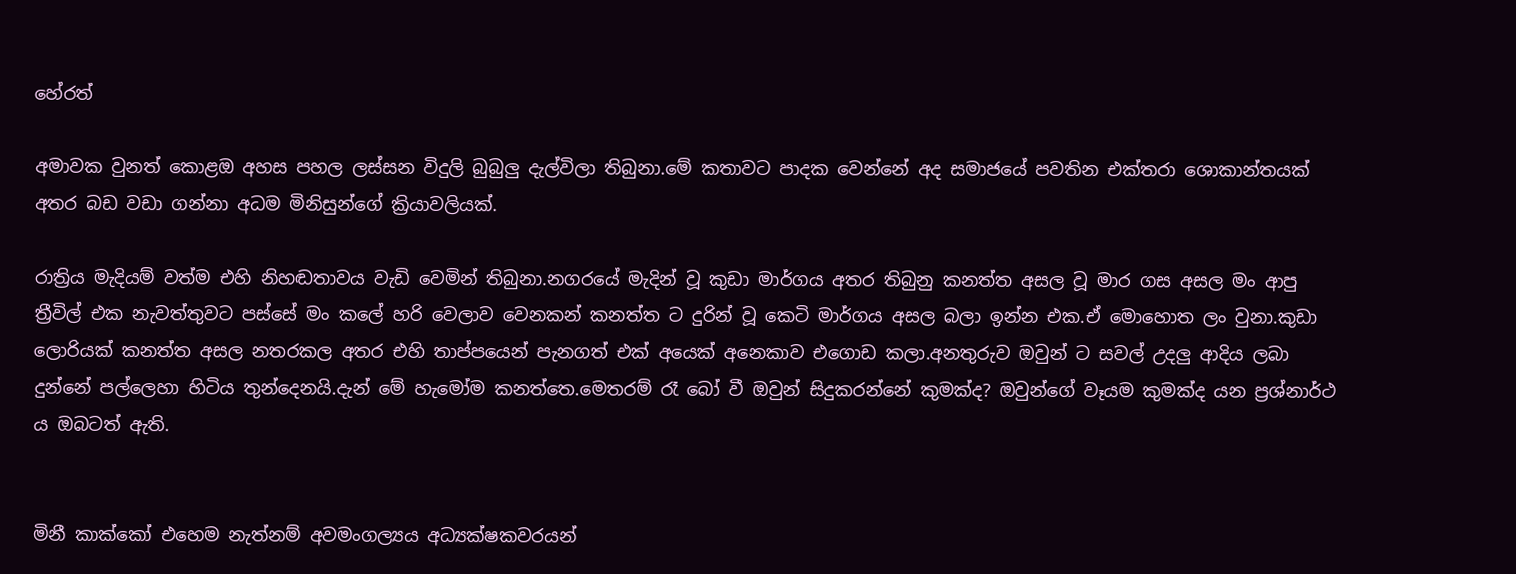හේරත්

අමාවක වුනත් කොළඔ අහස පහල ලස්සන විදුලි බුබුලු දැල්විලා තිබුනා.මේ කතාවට පාදක වෙන්නේ අද සමාජයේ පවතින එක්තරා ශොකාන්තයක් අතර බඩ වඩා ගන්නා අධම මිනිසුන්ගේ ක්‍රියාවලියක්.

රාත්‍රිය මැදියම් වත්ම එහි නිහඬතාවය වැඩි වෙමින් තිබුනා.නගරයේ මැදින් වූ කුඩා මාර්ගය අතර තිබුනු කනත්ත අසල වූ මාර ගස අසල මං ආපු ත්‍රීවිල් එක නැවත්තුවට පස්සේ මං කලේ හරි වෙලාව වෙනකන් කනත්ත ට දුරින් වූ කෙටි මාර්ගය අසල බලා ඉන්න එක.ඒ මොහොත ලං වුනා.කුඩා ලොරියක් කනත්ත අසල නතරකල අතර එහි තාප්පයෙන් පැනගත් එක් අයෙක් අනෙකාව එගොඩ කලා.අනතුරුව ඔවුන් ට සවල් උදලු ආදිය ලබා දුන්නේ පල්ලෙහා හිටිය තුන්දෙනයි.දැන් මේ හැමෝම කනත්තෙ.මෙතරම් රෑ බෝ වී ඔවුන් සිදුකරන්නේ කුමක්ද? ඔවුන්ගේ වෑයම කුමක්ද යන ප්‍රශ්නාර්ථ ය ඔබටත් ඇති.


මිනී කාක්කෝ එහෙම නැත්නම් අවමංගල්‍යය අධ්‍යක්ෂකවරයන්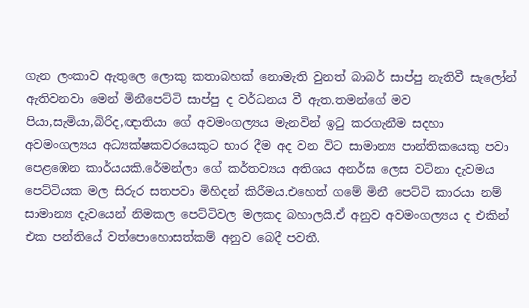ගැන ලංකාව ඇතුලෙ ලොකු කතාබහක් නොමැති වුනත් බාබර් සාප්පු නැතිවී සැලෝන් ඇතිවනවා මෙන් මිනීපෙට්ටි සාප්පු ද වර්ධනය වී ඇත.තමන්ගේ මව පියා,සැමියා,බිරිද,ඥාතියා ගේ අවමංගල්‍යය මැනවින් ඉටු කරගැනීම සදහා අවමංගල්‍යය අධ්‍යක්ෂකවරයෙකුට භාර දීම අද වන විට සාමාන්‍ය පාන්තිකයෙකු පවා පෙළඹෙන කාර්යයකි.රේමන්ලා ගේ කර්තව්‍යය අතිශය අනර්ඝ ලෙස වටිනා දැවමය පෙට්ටියක මල සිරුර සතපවා මිහිදන් කිරීමය.එහෙත් ගමේ මිනී පෙට්ටි කාරයා නම් සාමාන්‍ය දැවයෙන් නිමකල පෙට්ටිවල මලකද බහාලයි.ඒ අනුව අවමංගල්‍යය ද එකින් එක පන්තියේ වත්පොහොසත්කම් අනුව බෙදී පවතී.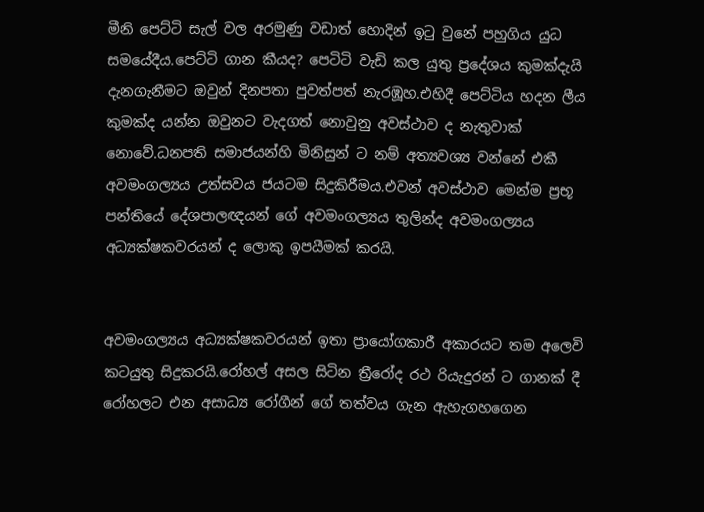මීනි පෙට්ටි සැල් වල අරමුණු වඩාත් හොදින් ඉටු වුනේ පහුගිය යුධ සමයේදීය.පෙට්ටි ගාන කීයද? පෙටිටි වැඩි කල යුතු ප්‍රදේශය කුමක්දැයි දැනගැනීමට ඔවුන් දිනපතා පුවත්පත් නැරඹූහ.එහිදී පෙට්ටිය හදන ලීය කුමක්ද යන්න ඔවුනට වැදගත් නොවුනු අවස්ථාව ද නැතුවාක් නොවේ.ධනපති සමාජයන්හි මිනිසුන් ට නම් අත්‍යවශ්‍ය වන්නේ එකී අවමංගල්‍යය උත්සවය ජයටම සිදුකිරීමය.එවන් අවස්ථාව මෙන්ම ප්‍රභූ පන්තියේ දේශපාලඥයන් ගේ අවමංගල්‍යය තුලින්ද අවමංගල්‍යය අධ්‍යක්ෂකවරයන් ද ලොකු ඉපයීමක් කරයි.


අවමංගල්‍යය අධ්‍යක්ෂකවරයන් ඉතා ප්‍රායෝගකාරී අකාරයට තම අලෙවි කටයුතු සිදුකරයි.රෝහල් අසල සිටින ත්‍රීරෝද රථ රියැදුරන් ට ගානක් දී රෝහලට එන අසාධ්‍ය රෝගීන් ගේ තත්වය ගැන ඇහැගහගෙන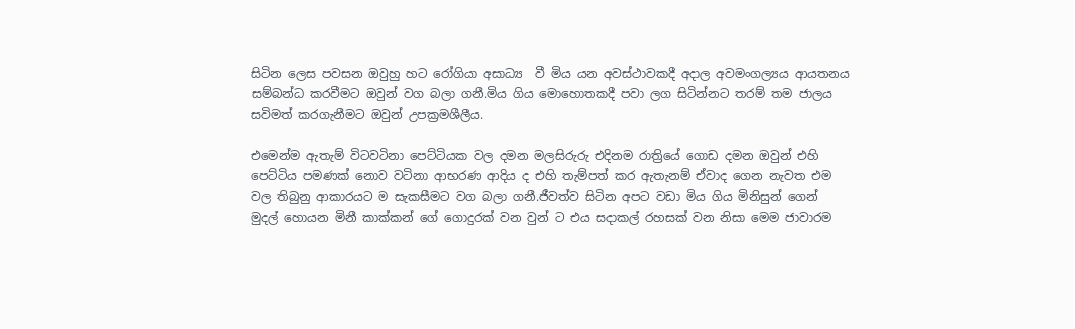සිටින ලෙස පවසන ඔවුහු හට රෝගියා අසාධ්‍ය  වී මිය යන අවස්ථාවකදී අදාල අවමංගල්‍යය ආයතනය සම්බන්ධ කරවීමට ඔවුන් වග බලා ගනී.මිය ගිය මොහොතකදී පවා ලග සිටින්නට තරම් තම ජාලය සවිමත් කරගැනීමට ඔවුන් උපක්‍රමශීලීය.

එමෙන්ම ඇතැම් විටවටිනා පෙට්ටියක වල දමන මලසිරුරු එදිනම රාත්‍රියේ ගොඩ දමන ඔවුන් එහි පෙට්ටිය පමණක් නොව වටිනා ආභරණ ආදිය ද එහි තැම්පත් කර ඇතැනම් ඒවාද ගෙන නැවත එම වල තිබුනු ආකාරයට ම සැකසීමට වග බලා ගනී.ජීවත්ව සිටින අපට වඩා මිය ගිය මිනිසුන් ගෙන් මුදල් හොයන මිනී කාක්කන් ගේ ගොදුරක් වන වුන් ට එය සදාකල් රහසක් වන නිසා මෙම ජාවාරම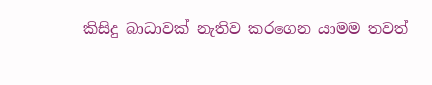කිසිදු බාධාවක් නැතිව කරගෙන යාමම තවත්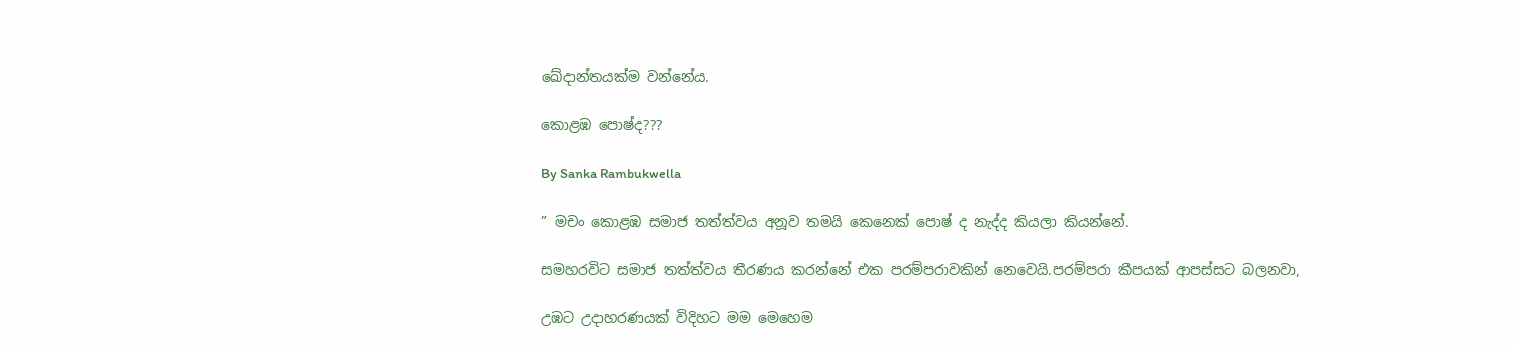ඛේදාන්තයක්ම වන්නේය.

කොළඹ පොෂ්ද???

By Sanka Rambukwella

” මචං කොළඹ සමාජ තත්ත්වය අනූව තමයි කෙනෙක් පොෂ් ද නැද්ද කියලා කියන්නේ.

සමහරවිට සමාජ තත්ත්වය තීරණය කරන්නේ එක පරම්පරාවකින් නෙවෙයි.පරම්පරා කීපයක් ආපස්සට බලනවා,

උඹට උදාහරණයක් විදිහට මම මෙහෙම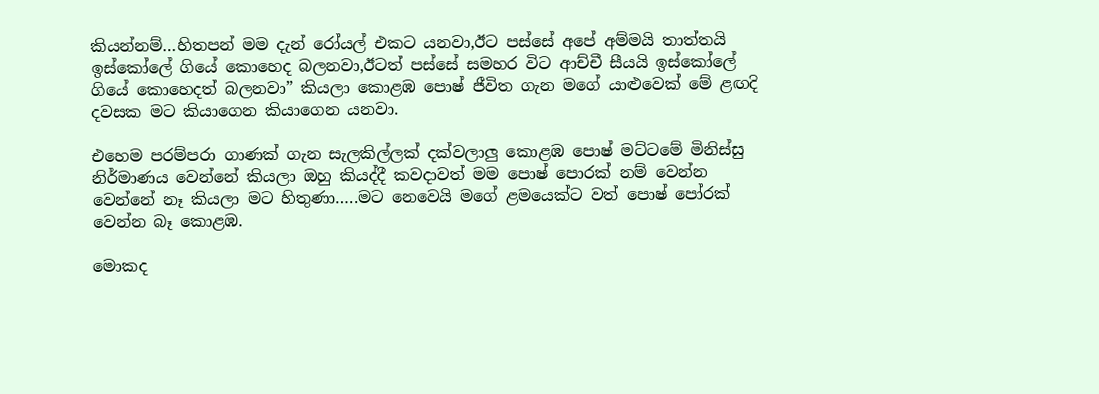කියන්නම්…හිතපන් මම දැන් රෝයල් එකට යනවා,ඊට පස්සේ අපේ අම්මයි තාත්තයි ඉස්කෝලේ ගියේ කොහෙද බලනවා,ඊටත් පස්සේ සමහර විට ආච්චී සීයයි ඉස්කෝලේ ගියේ කොහෙදත් බලනවා” කියලා කොළඹ පොෂ් ජීවිත ගැන මගේ යාළුවෙක් මේ ළඟදි දවසක මට කියාගෙන කියාගෙන යනවා.

එහෙම පරම්පරා ගාණක් ගැන සැලකිල්ලක් දක්වලාලු කොළඹ පොෂ් මට්ටමේ මිනිස්සු නිර්මාණය වෙන්නේ කියලා ඔහු කියද්දී කවදාවත් මම පොෂ් පොරක් නම් වෙන්න වෙන්නේ නෑ කියලා මට හිතුණා…..මට නෙවෙයි මගේ ළමයෙක්ට වත් පොෂ් පෝරක් වෙන්න බෑ කොළඹ.

මොකද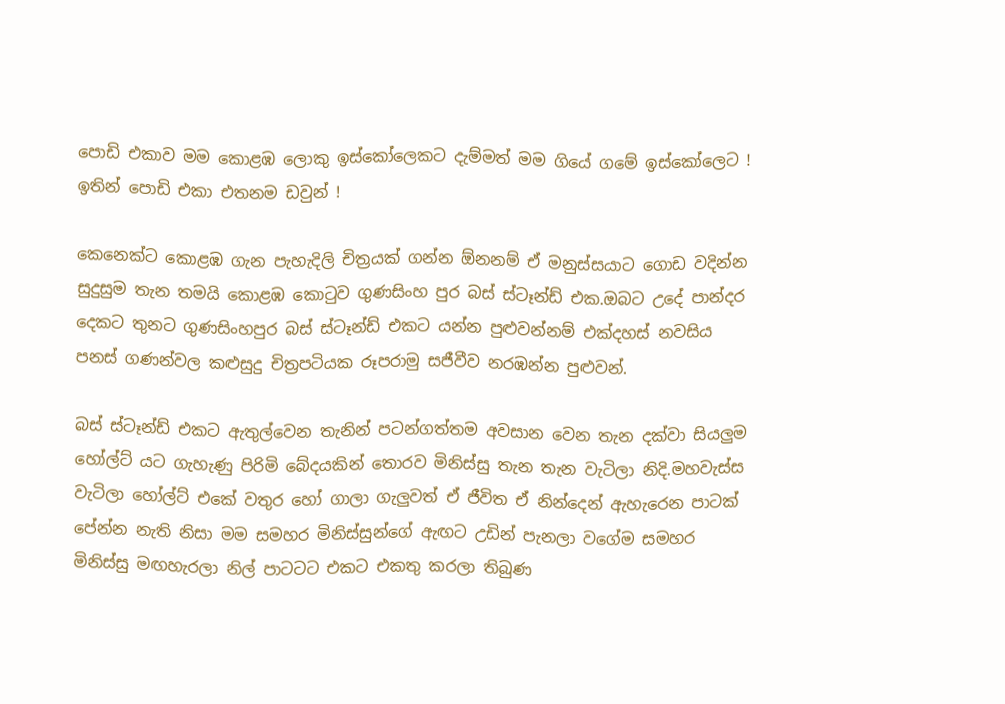පොඩි එකාව මම කොළඹ ලොකු ඉස්කෝලෙකට දැම්මත් මම ගියේ ගමේ ඉස්කෝලෙට ! ඉතින් පොඩි එකා එතනම ඩවුන් !

කෙනෙක්ට කොළඹ ගැන පැහැදිලි චිත්‍රයක් ගන්න ඕනනම් ඒ මනුස්සයාට ගොඩ වදින්න සුදුසුම තැන තමයි කොළඹ කො‍ටුව ගුණසිංහ පුර බස් ස්ටෑන්ඩ් එක.ඔබට උදේ පාන්දර දෙකට තුනට ගුණසිංහපුර බස් ස්ටෑන්ඩ් එකට යන්න පුළුවන්නම් එක්දහස් නවසිය පනස් ගණන්වල කළුසුදු චිත්‍රපටියක රූපරාමු සජීවීව නරඹන්න පුළුවන්.

බස් ස්ටෑන්ඩ් එකට ඇතුල්වෙන තැනින් පටන්ගත්තම අවසාන වෙන තැන දක්වා සියලුම හෝල්ට් යට ගැහැණු පිරිමි බේදයකින් තොරව මිනිස්සු තැන තැන වැටිලා නිදි.මහවැස්ස වැටිලා හෝල්ට් එකේ වතුර හෝ ගාලා ගැලුවත් ඒ ජීවිත ඒ නින්දෙන් ඇහැරෙන පාටක් පේන්න නැති නිසා මම සමහර මිනිස්සුන්ගේ ඇඟට උඩින් පැනලා වගේම සමහර මිනිස්සු මඟහැරලා නිල් පාටටට එකට එකතු කරලා තිබුණ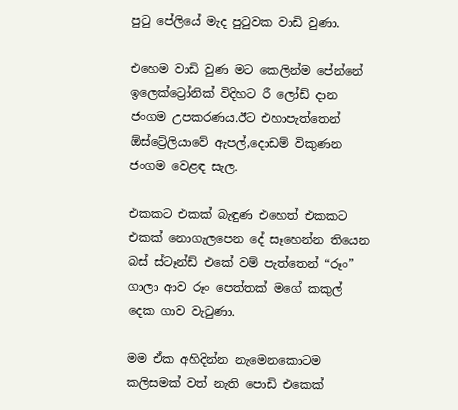පු‍ටු පේලියේ මැද පු‍ටුවක වාඩි වුණා.

එහෙම වාඩි වුණ මට කෙලින්ම පේන්නේ ඉලෙක්ට්‍රෝනික් විදිහට රී ලෝඩ් දාන ජංගම උපකරණය.ඊට එහාපැත්තෙන් ඕස්ට්‍රේලියාවේ ඇපල්,දොඩම් විකුණන ජංගම වෙළඳ සැල.

එකකට එකක් බැඳුණ එහෙත් එකකට එකක් නොගැලපෙන දේ සෑහෙන්න තියෙන බස් ස්ටෑන්ඩ් එකේ වම් පැත්තෙන් “රූං” ගාලා ආව රූං පෙත්තක් මගේ කකුල් දෙක ගාව වැ‍ටුණා.

මම ඒක අහිදින්න නැමෙනකොටම කලිසමක් වත් නැති පොඩි එකෙක්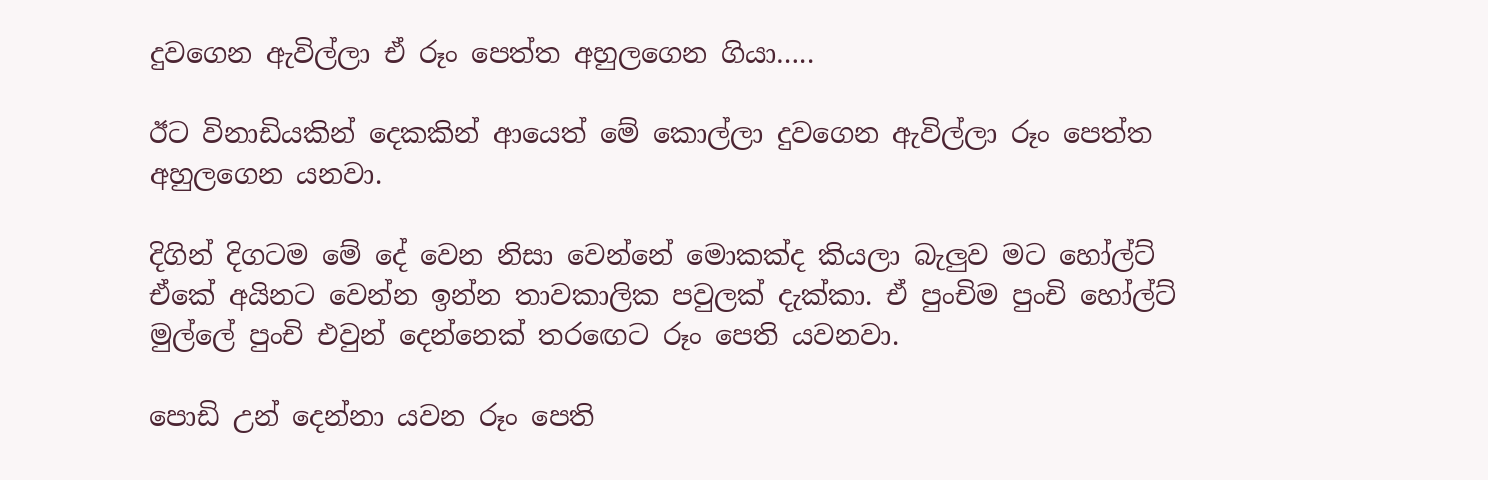දුවගෙන ඇවිල්ලා ඒ රූං පෙත්ත අහුලගෙන ගියා…..

ඊට විනාඩියකින් දෙකකින් ආයෙත් මේ කොල්ලා දුවගෙන ඇවිල්ලා රූං පෙත්ත අහුලගෙන යනවා.

දිගින් දිගටම මේ දේ වෙන නිසා වෙන්නේ මොකක්ද කියලා බැලුව මට හෝල්ට් ඒකේ අයිනට වෙන්න ඉන්න තාවකාලික පවුලක් දැක්කා. ඒ පුංචිම පුංචි හෝල්ට් මුල්ලේ පුංචි එවුන් දෙන්නෙක් තර‍ඟෙට රූං පෙති යවනවා.

පොඩි උන් දෙන්නා යවන රූං පෙති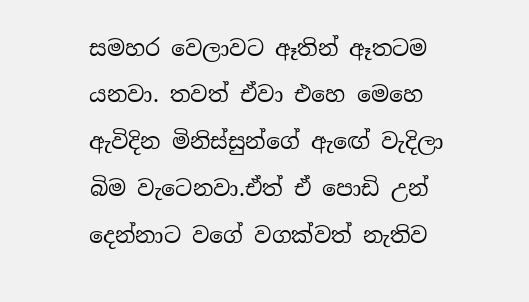සමහර වෙලාවට ඈතින් ඈතටම යනවා. තවත් ඒවා එහෙ මෙහෙ ඇවිදින මිනිස්සුන්ගේ ඇඟේ වැදිලා බිම වැටෙනවා.ඒත් ඒ පොඩි උන් දෙන්නාට වගේ වගක්වත් නැතිව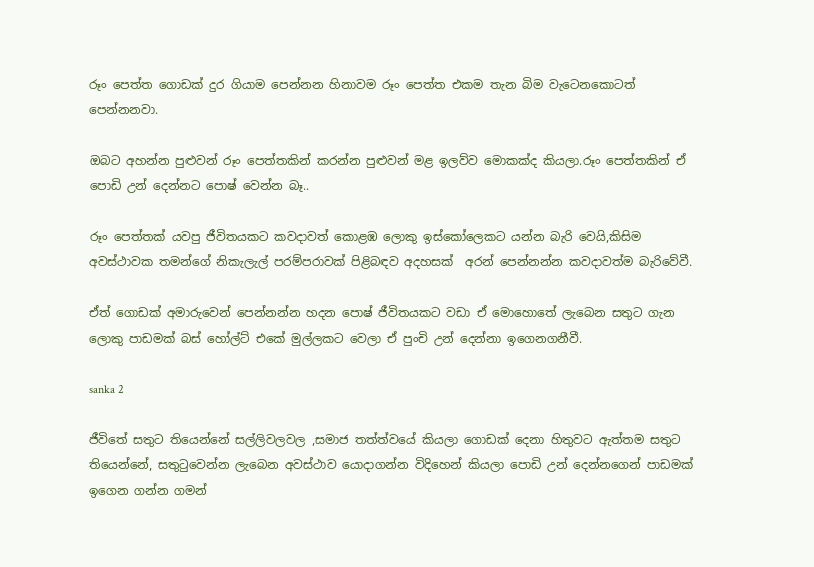රූං පෙත්ත ගොඩක් දුර ගියාම පෙන්නන හිනාවම රූං පෙත්ත එකම තැන බිම වැටෙනකොටත් පෙන්නනවා.

ඔබට අහන්න පුළුවන් රූං පෙත්තකින් කරන්න පුළුවන් මළ ඉලව්ව මොකක්ද කියලා.රූං පෙත්තකින් ඒ පොඩි උන් දෙන්නට පොෂ් වෙන්න බෑ..

රූං පෙත්තක් යවපු ජීවිතයකට කවදාවත් කොළඹ ලොකු ඉස්කෝලෙකට යන්න බැරි වෙයි,කිසිම අවස්ථාවක තමන්ගේ නිකැලැල් පරම්පරාවක් පිළිබඳව අදහසක්  අරන් පෙන්නන්න කවදාවත්ම බැරිවේවී.

ඒත් ගොඩක් අමාරුවෙන් පෙන්නන්න හදන පොෂ් ජීවිතයකට වඩා ඒ මොහොතේ ලැබෙන සතුට ගැන ලොකු පාඩමක් බස් හෝල්ට් එකේ මුල්ලකට වෙලා ඒ පුංචි උන් දෙන්නා ඉගෙනගනීවී.

sanka 2

ජීවිතේ සතුට තියෙන්නේ සල්ලිවලවල ,සමාජ තත්ත්වයේ කියලා ගොඩක් දෙනා හිතුවට ඇත්තම සතුට තියෙන්නේ, සතු‍ටුවෙන්න ලැබෙන අවස්ථාව යොදාගන්න විදිහෙන් කියලා පොඩි උන් දෙන්නගෙන් පාඩමක් ඉගෙන ගන්න ගමන්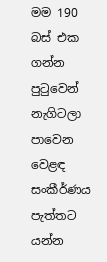මම 190 බස් එක ගන්න පු‍ටුවෙන් නැගිටලා පාවෙන වෙළඳ සංකීර්ණය පැත්තට යන්න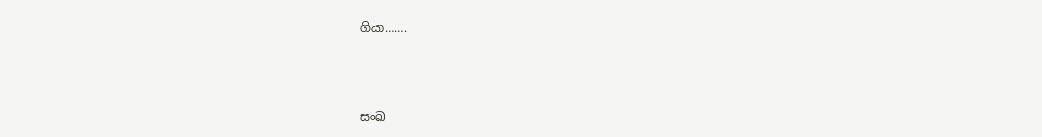ගියා…….



සංඛ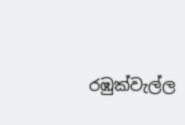රඹුක්වැල්ල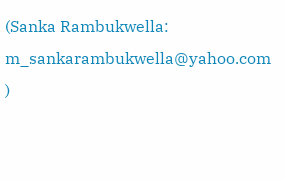(Sanka Rambukwella: m_sankarambukwella@yahoo.com )